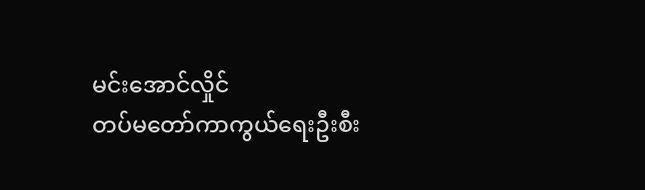မင်းအောင်လှိုင်
တပ်မတော်ကာကွယ်ရေးဦးစီး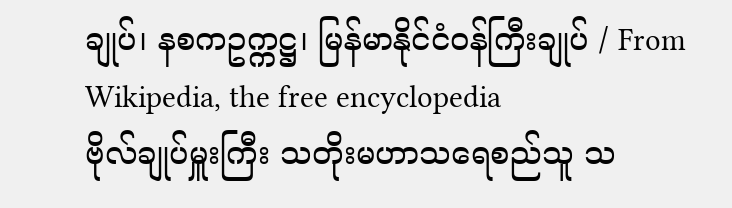ချုပ်၊ နစကဥက္ကဋ္ဌ၊ မြန်မာနိုင်ငံဝန်ကြီးချုပ် / From Wikipedia, the free encyclopedia
ဗိုလ်ချုပ်မှူးကြီး သတိုးမဟာသရေစည်သူ သ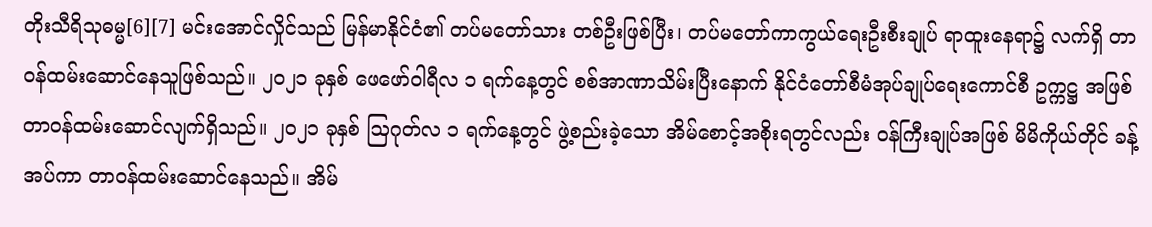တိုးသီရိသုဓမ္မ[6][7] မင်းအောင်လှိုင်သည် မြန်မာနိုင်ငံ၏ တပ်မတော်သား တစ်ဦးဖြစ်ပြီး၊ တပ်မတော်ကာကွယ်ရေးဦးစီးချုပ် ရာထူးနေရာ၌ လက်ရှိ တာဝန်ထမ်းဆောင်နေသူဖြစ်သည်။ ၂၀၂၁ ခုနှစ် ဖေဖော်ဝါရီလ ၁ ရက်နေ့တွင် စစ်အာဏာသိမ်းပြီးနောက် နိုင်ငံတော်စီမံအုပ်ချုပ်ရေးကောင်စီ ဥက္ကဋ္ဌ အဖြစ် တာဝန်ထမ်းဆောင်လျက်ရှိသည်။ ၂၀၂၁ ခုနှစ် ဩဂုတ်လ ၁ ရက်နေ့တွင် ဖွဲ့စည်းခဲ့သော အိမ်စောင့်အစိုးရတွင်လည်း ဝန်ကြီးချုပ်အဖြစ် မိမိကိုယ်တိုင် ခန့်အပ်ကာ တာဝန်ထမ်းဆောင်နေသည်။ အိမ်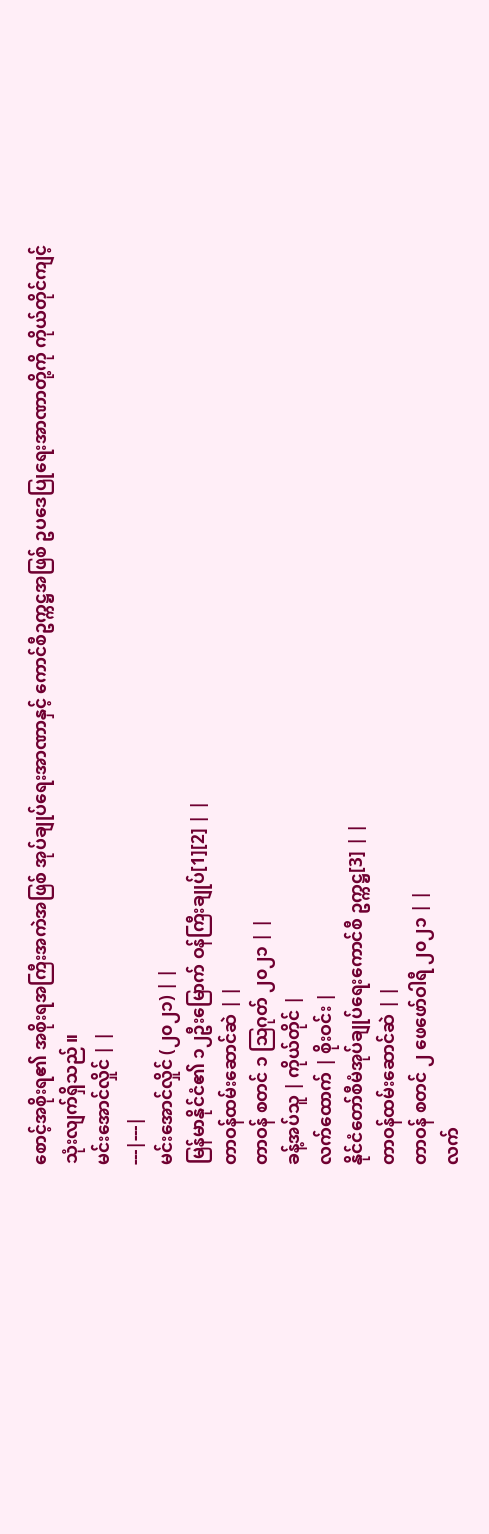စောင့်အစိုးရ၏ အစိုးရအကြီးအကဲအဖြစ် အုပ်ချုပ်ရေးအာဏာနှင့် ကောင်စီဥက္ကဋ္ဌအဖြစ် ဥပဒေပြုရေးအာဏာတို့ကို ကိုယ်တိုင်ကျင့်သုံးလျက်ရှိသည်။
မင်းအောင်လှိုင် | |
---|---|
မင်းအောင်လှိုင် (၂၀၂၁) | |
မြန်မာနိုင်ငံ၏ ၁၂ဦးမြောက် ဝန်ကြီးချုပ်[1][2] | |
တာဝန်ထမ်းဆောင်ဆဲ | |
တာဝန် စတင် ၁ ဩဂုတ် ၂၀၂၁ | |
ခန့်အပ်သူ | ကိုယ်တိုင် |
လက်ထောက် | စိုးဝင်း |
နိုင်ငံတော်စီမံအုပ်ချုပ်ရေးကောင်စီ ဥက္ကဋ္ဌ[3] | |
တာဝန်ထမ်းဆောင်ဆဲ | |
တာဝန် စတင် ၂ ဖေဖော်ဝါရီ ၂၀၂၁ | |
လက်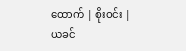ထောက် | စိုးဝင်း |
ယခင်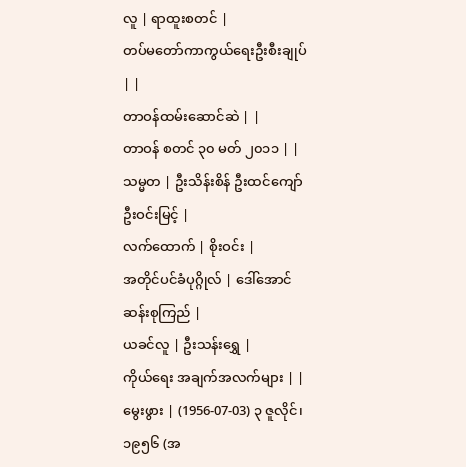လူ | ရာထူးစတင် |
တပ်မတော်ကာကွယ်ရေးဦးစီးချုပ် | |
တာဝန်ထမ်းဆောင်ဆဲ | |
တာဝန် စတင် ၃၀ မတ် ၂၀၁၁ | |
သမ္မတ | ဦးသိန်းစိန် ဦးထင်ကျော် ဦးဝင်းမြင့် |
လက်ထောက် | စိုးဝင်း |
အတိုင်ပင်ခံပုဂ္ဂိုလ် | ဒေါ်အောင်ဆန်းစုကြည် |
ယခင်လူ | ဦးသန်းရွှေ |
ကိုယ်ရေး အချက်အလက်များ | |
မွေးဖွား | (1956-07-03) ၃ ဇူလိုင်၊ ၁၉၅၆ (အ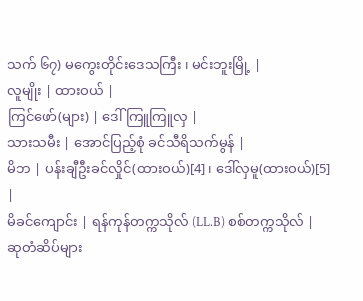သက် ၆၇) မကွေးတိုင်းဒေသကြီး ၊ မင်းဘူးမြို့ |
လူမျိုး | ထားဝယ် |
ကြင်ဖော်(များ) | ဒေါ်ကြူကြူလှ |
သားသမီး | အောင်ပြည့်စုံ ခင်သီရိသက်မွန် |
မိဘ | ပန်းချီဦးခင်လှိုင်(ထားဝယ်)[4]၊ ဒေါ်လှမူ(ထားဝယ်)[5] |
မိခင်ကျောင်း | ရန်ကုန်တက္ကသိုလ် (LL.B) စစ်တက္ကသိုလ် |
ဆုတံဆိပ်များ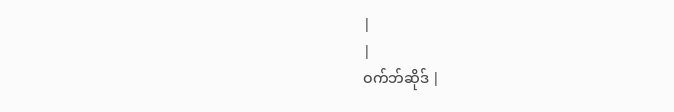|
|
ဝက်ဘ်ဆိုဒ် |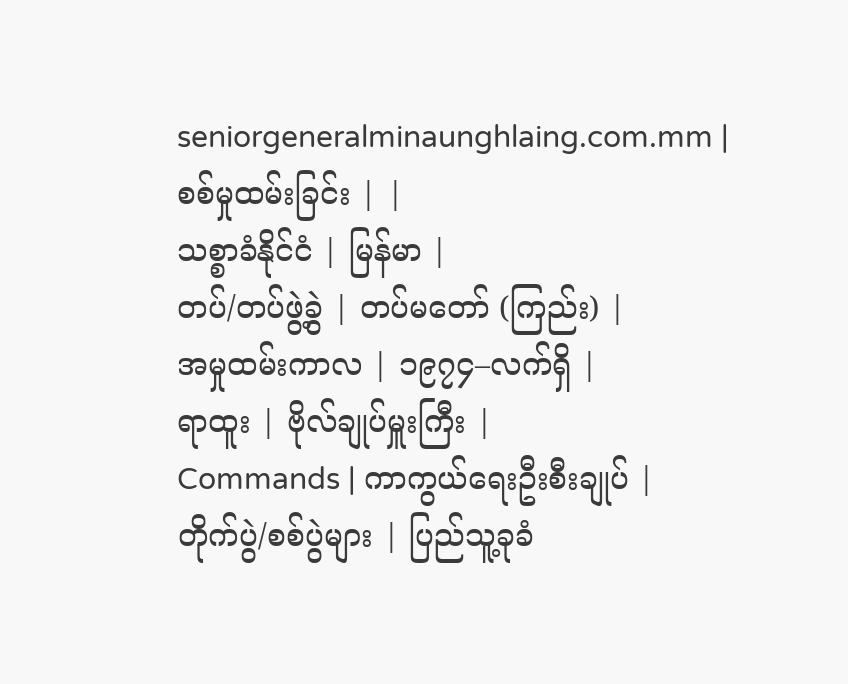seniorgeneralminaunghlaing.com.mm |
စစ်မှုထမ်းခြင်း | |
သစ္စာခံနိုင်ငံ | မြန်မာ |
တပ်/တပ်ဖွဲ့ခွဲ | တပ်မတော် (ကြည်း) |
အမှုထမ်းကာလ | ၁၉၇၄–လက်ရှိ |
ရာထူး | ဗိုလ်ချုပ်မှူးကြီး |
Commands | ကာကွယ်ရေးဦးစီးချုပ် |
တိုက်ပွဲ/စစ်ပွဲများ | ပြည်သူ့ခုခံ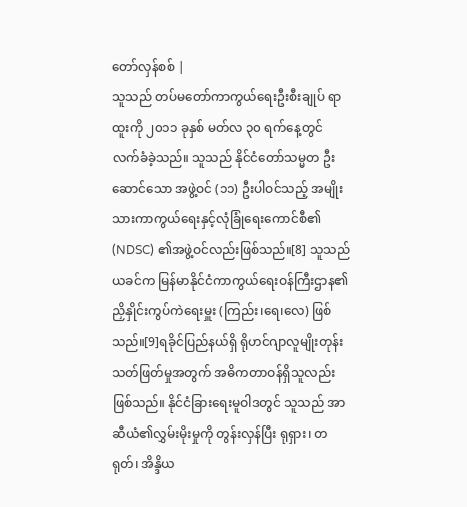တော်လှန်စစ် |
သူသည် တပ်မတော်ကာကွယ်ရေးဦးစီးချုပ် ရာထူးကို ၂၀၁၁ ခုနှစ် မတ်လ ၃၀ ရက်နေ့တွင် လက်ခံခဲ့သည်။ သူသည် နိုင်ငံတော်သမ္မတ ဦးဆောင်သော အဖွဲ့ဝင် (၁၁) ဦးပါဝင်သည့် အမျိုးသားကာကွယ်ရေးနှင့်လုံခြုံရေးကောင်စီ၏ (NDSC) ၏အဖွဲ့ဝင်လည်းဖြစ်သည်။[8] သူသည် ယခင်က မြန်မာနိုင်ငံကာကွယ်ရေးဝန်ကြီးဌာန၏ ညှိနှိုင်းကွပ်ကဲရေးမှူး (ကြည်း၊ရေ၊လေ) ဖြစ်သည်။[9]ရခိုင်ပြည်နယ်ရှိ ရိုဟင်ဂျာလူမျိုးတုန်းသတ်ဖြတ်မှုအတွက် အဓိကတာဝန်ရှိသူလည်းဖြစ်သည်။ နိုင်ငံခြားရေးမူဝါဒတွင် သူသည် အာဆီယံ၏လွှမ်းမိုးမှုကို တွန်းလှန်ပြီး ရုရှား၊ တရုတ်၊ အိန္ဒိယ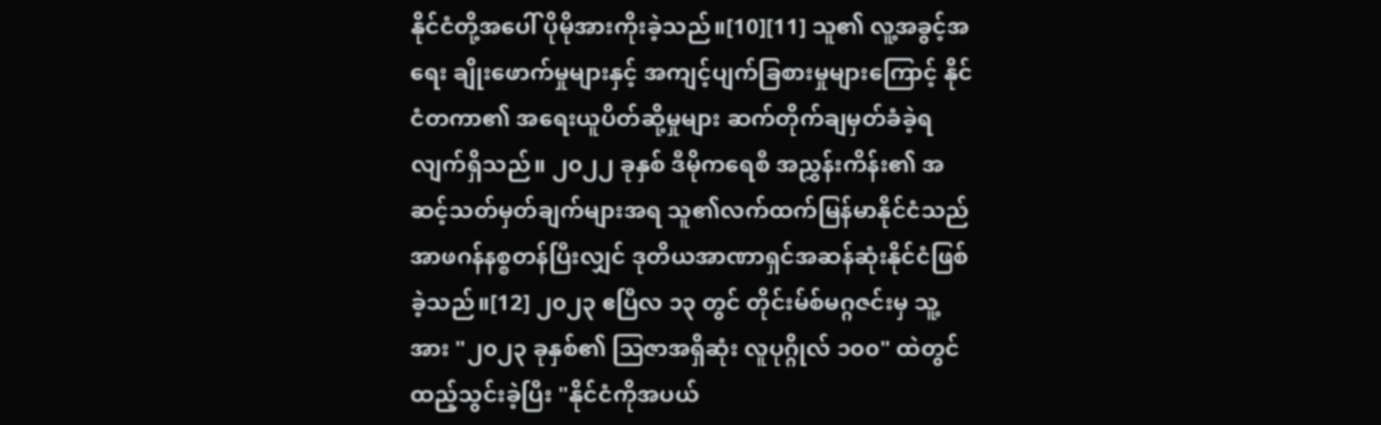နိုင်ငံတို့အပေါ် ပိုမိုအားကိုးခဲ့သည်။[10][11] သူ၏ လူ့အခွင့်အရေး ချိုးဖောက်မှုများနှင့် အကျင့်ပျက်ခြစားမှုများကြောင့် နိုင်ငံတကာ၏ အရေးယူပိတ်ဆို့မှုများ ဆက်တိုက်ချမှတ်ခံခဲ့ရလျက်ရှိသည်။ ၂၀၂၂ ခုနှစ် ဒီမိုကရေစီ အညွှန်းကိန်း၏ အဆင့်သတ်မှတ်ချက်များအရ သူ၏လက်ထက်မြန်မာနိုင်ငံသည် အာဖဂန်နစ္စတန်ပြီးလျှင် ဒုတိယအာဏာရှင်အဆန်ဆုံးနိုင်ငံဖြစ်ခဲ့သည်။[12] ၂၀၂၃ ဧပြီလ ၁၃ တွင် တိုင်းမ်စ်မဂ္ဂဇင်းမှ သူ့အား "၂၀၂၃ ခုနှစ်၏ ဩဇာအရှိဆုံး လူပုဂ္ဂိုလ် ၁၀၀" ထဲတွင် ထည့်သွင်းခဲ့ပြီး "နိုင်ငံကိုအပယ်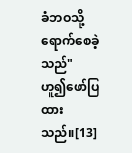ခံဘဝသို့ ရောက်စေခဲ့သည်" ဟူ၍ဖော်ပြထားသည်။[13]